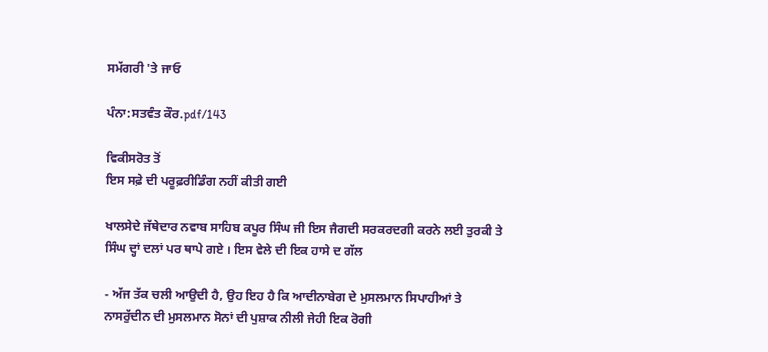ਸਮੱਗਰੀ 'ਤੇ ਜਾਓ

ਪੰਨਾ:ਸਤਵੰਤ ਕੌਰ.pdf/143

ਵਿਕੀਸਰੋਤ ਤੋਂ
ਇਸ ਸਫ਼ੇ ਦੀ ਪਰੂਫ਼ਰੀਡਿੰਗ ਨਹੀਂ ਕੀਤੀ ਗਈ

ਖਾਲਸੇਦੇ ਜੱਥੇਦਾਰ ਨਵਾਬ ਸਾਹਿਬ ਕਪੂਰ ਸਿੰਘ ਜੀ ਇਸ ਜੈਗਦੀ ਸਰਕਰਦਗੀ ਕਰਨੇ ਲਈ ਤੁਰਕੀ ਤੇ ਸਿੰਘ ਦ੍ਹਾਂ ਦਲਾਂ ਪਰ ਥਾਪੇ ਗਏ । ਇਸ ਵੇਲੇ ਦੀ ਇਕ ਹਾਸੇ ਦ ਗੱਲ

- ਅੱਜ ਤੱਕ ਚਲੀ ਆਉਦੀ ਹੈ, ਉਹ ਇਹ ਹੈ ਕਿ ਆਦੀਨਾਬੇਗ ਦੇ ਮੁਸਲਮਾਨ ਸਿਪਾਹੀਆਂ ਤੇ ਨਾਸਰੁੱਦੀਨ ਦੀ ਮੁਸਲਮਾਨ ਸੋਨਾਂ ਦੀ ਪੁਸ਼ਾਕ ਨੀਲੀ ਜੇਹੀ ਇਕ ਰੋਗੀ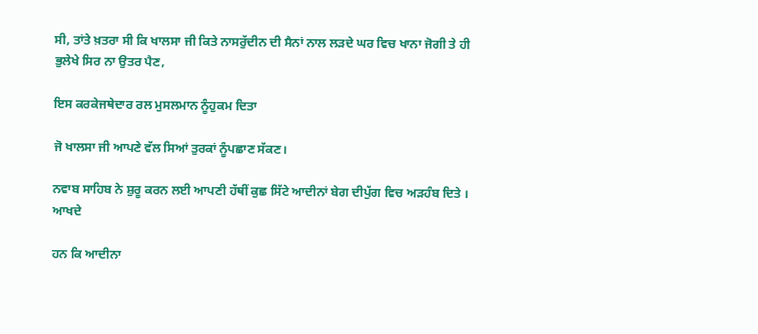ਸੀ, ਤਾਂਤੇ ਖ਼ਤਰਾ ਸੀ ਕਿ ਖਾਲਸਾ ਜੀ ਕਿਤੇ ਨਾਸਰੁੱਦੀਨ ਦੀ ਸੈਨਾਂ ਨਾਲ ਲੜਦੇ ਘਰ ਵਿਚ ਖਾਨਾ ਜੋਗੀ ਤੇ ਹੀ ਭੁਲੇਖੇ ਸਿਰ ਨਾ ਉਤਰ ਪੈਣ,

ਇਸ ਕਰਕੇਜਥੇਦਾਰ ਰਲ ਮੁਸਲਮਾਨ ਨੂੰਹੁਕਮ ਦਿਤਾ

ਜੋ ਖਾਲਸਾ ਜੀ ਆਪਣੇ ਵੱਲ ਸਿਆਂ ਤੁਰਕਾਂ ਨੂੰਪਛਾਣ ਸੱਕਣ।

ਨਵਾਬ ਸਾਹਿਬ ਨੇ ਸ਼ੁਰੂ ਕਰਨ ਲਈ ਆਪਣੀ ਹੱਥੀਂ ਕੁਛ ਸਿੱਟੇ ਆਦੀਨਾਂ ਬੇਗ ਦੀਪੁੱਗ ਵਿਚ ਅੜਹੰਬ ਦਿਤੇ । ਆਖਦੇ

ਹਨ ਕਿ ਆਦੀਨਾ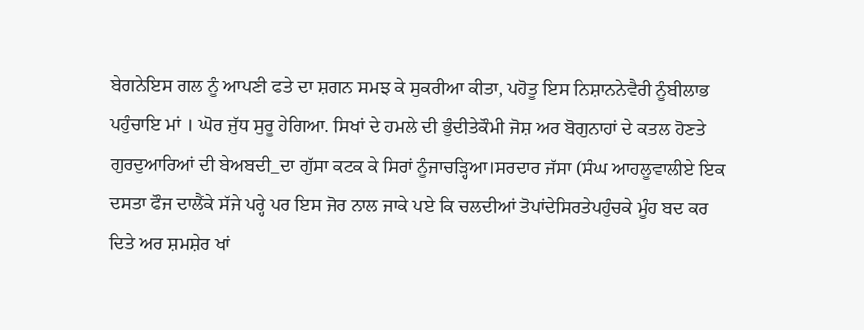ਬੇਗਨੇਇਸ ਗਲ ਨੂੰ ਆਪਣੀ ਫਤੇ ਦਾ ਸ਼ਗਨ ਸਮਝ ਕੇ ਸੁਕਰੀਆ ਕੀਤਾ, ਪਹੋਤੂ ਇਸ ਨਿਸ਼ਾਨਨੇਵੈਰੀ ਨੂੰਬੀਲਾਭ ਪਹੁੰਚਾਇ ਮਾਂ । ਘੋਰ ਜੁੱਧ ਸੁਰੂ ਹੇਗਿਆ. ਸਿਖਾਂ ਦੇ ਹਮਲੇ ਦੀ ਭੁੰਦੀਤੇਕੌਮੀ ਜੋਸ਼ ਅਰ ਬੋਗੁਨਾਹਾਂ ਦੇ ਕਤਲ ਹੋਣਤੇ ਗੁਰਦੁਆਰਿਆਂ ਦੀ ਬੇਅਬਦੀ_ਦਾ ਗੁੱਸਾ ਕਟਕ ਕੇ ਸਿਰਾਂ ਨੂੰਜਾਚੜ੍ਹਿਆ।ਸਰਦਾਰ ਜੱਸਾ (ਸੰਘ ਆਹਲੂਵਾਲੀਏ ਇਕ ਦਸਤਾ ਫੌਜ ਦਾਲੈਂਕੇ ਸੱਜੇ ਪਰ੍ਹੇ ਪਰ ਇਸ ਜੋਰ ਨਾਲ ਜਾਕੇ ਪਏ ਕਿ ਚਲਦੀਆਂ ਤੋਪਾਂਦੇਸਿਰਤੇਪਹੁੰਚਕੇ ਮੂੰਹ ਬਦ ਕਰ ਦਿਤੇ ਅਰ ਸ਼ਮਸ਼ੇਰ ਖਾਂ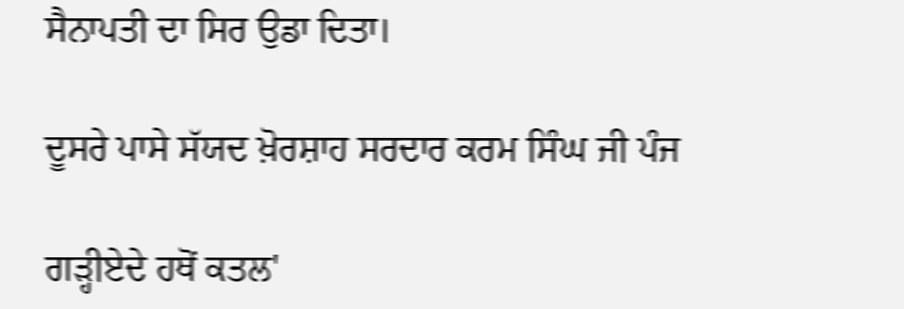ਸੈਨਾਪਤੀ ਦਾ ਸਿਰ ਉਡਾ ਦਿਤਾ।

ਦੂਸਰੇ ਪਾਸੇ ਸੱਯਦ ਖ਼ੋਰਸ਼ਾਹ ਸਰਦਾਰ ਕਰਮ ਸਿੰਘ ਜੀ ਪੰਜ

ਗੜ੍ਹੀਏਦੇ ਹਥੋਂ ਕਤਲ'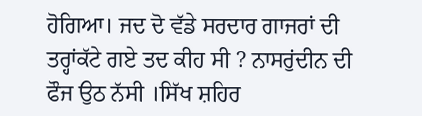ਹੋਗਿਆ। ਜਦ ਦੋ ਵੱਡੇ ਸਰਦਾਰ ਗਾਜਰਾਂ ਦੀ ਤਰ੍ਹਾਂਕੱਟੇ ਗਏ ਤਦ ਕੀਹ ਸੀ ? ਨਾਸਰੁਂਦੀਨ ਦੀ ਫੌਜ ਉਠ ਨੱਸੀ ।ਸਿੱਖ ਸ਼ਹਿਰ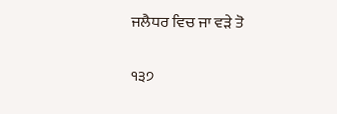ਜਲੈਧਰ ਵਿਚ ਜਾ ਵੜੇ ਤੋ

੧੩੭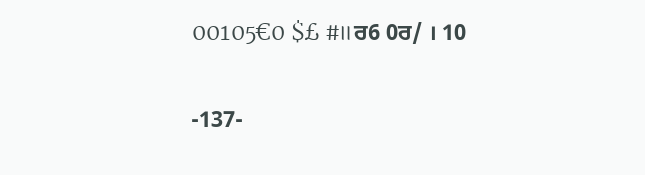00105€0 $£ #॥ਰ6 0ਰ/ । 10

-137-